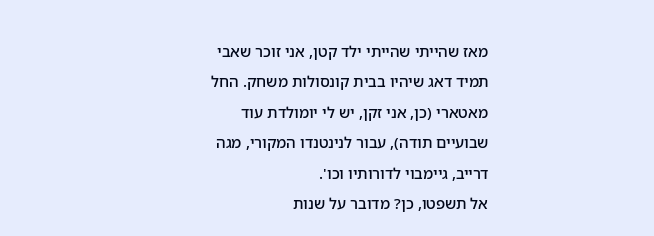מאז שהייתי שהייתי ילד קטן, אני זוכר שאבי תמיד דאג שיהיו בבית קונסולות משחק. החל מאטארי (כן, אני זקן, יש לי יומולדת עוד שבועיים תודה), עבור לנינטנדו המקורי, מגה דרייב, גיימבוי לדורותיו וכו'.
אל תשפטו, כן? מדובר על שנות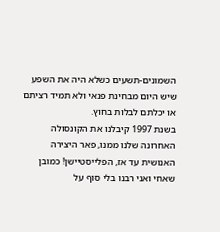השמונים-תשעים כשלא היה את השפע שיש היום מבחינת פנאי ולא תמיד רציתם או יכלתם לבלות בחוץ.
בשנת 1997 קיבלנו את הקונסולה האחרונה שלנו ממנו, פאר היצירה האנושית עד אז, הפלייסטיישן! כמובן שאחי ואני רבנו בלי סוף על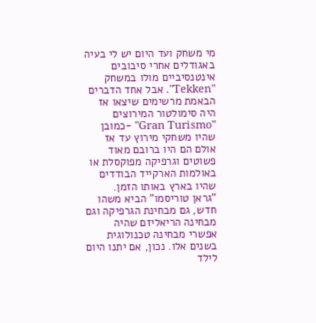מי משחק ועד היום יש לי בעיה באגודלים אחרי סיבובים אינטנסיביים מולו במשחק "Tekken". אבל אחד הדברים הבאמת מרשימים שיצאו אז היה סימולטור המירוצים "Gran Turismo" -כמובן שהיו משחקי מירוץ עד אז אולם הם היו ברובם מאוד פשוטים וגרפיקה מפוקסלת או באולמות הארקייד הבודדים שהיו בארץ באותו הזמן.
"גראן טוריסמו" הביא משהו חדש, גם מבחינת הגרפיקה וגם מבחינה הריאליזם שהיה אפשרי מבחינה טכנולוגית בשנים אלו. נכון, אם יתנו היום לילד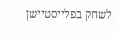לשחק בפלייסטיישן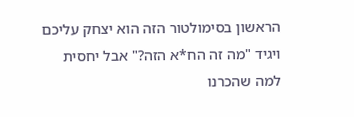הראשון בסימולטור הזה הוא יצחק עליכם ויגיד "מה זה הח*א הזה?" אבל יחסית למה שהכרנו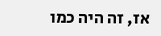אז, זה היה כמו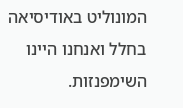המונוליט באודיסיאה בחלל ואנחנו היינו השימפנזות.